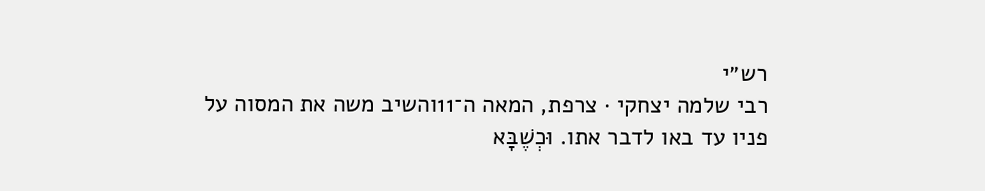רש״י
רבי שלמה יצחקי · צרפת, המאה ה־11והשיב משה את המסוה על פניו עד באו לדבר אתו. וּכְשֶׁבָּא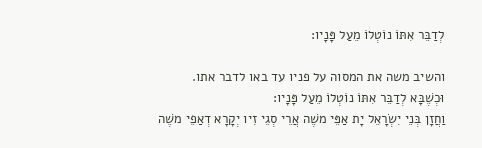לְדַבֵּר אִתּוֹ נוֹטְלוֹ מֵעַל פָּנָיו:

והשיב משה את המסוה על פניו עד באו לדבר אתו. וּכְשֶׁבָּא לְדַבֵּר אִתּוֹ נוֹטְלוֹ מֵעַל פָּנָיו:
וַחֲזָן בְּנֵי יִשְׂרָאֵל יָת אַפֵּי משֶׁה אֲרֵי סְגֵי זִיו יְקָרָא דְאַפֵי משֶׁה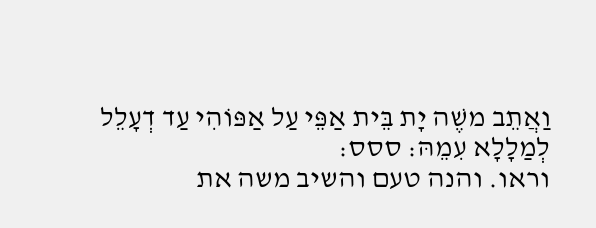וַאֲתֵב משֶׁה יָת בֵּית אַפֵּי עַל אַפּוֹהִי עַד דְעָלֵל לְמַלָלָא עִמֵהּ: ססס:
וראו. והנה טעם והשיב משה את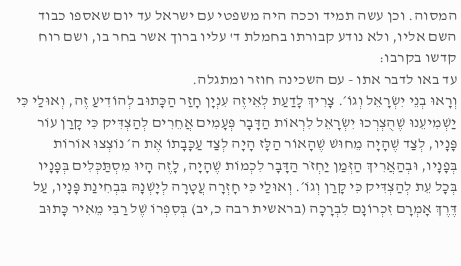המסוה. וכן עשה תמיד וככה היה משפטי עם ישראל עד יום שאספו כבוד השם אליו, ולא נודע קבורתו בחמלת ד' עליו ברוך אשר בחר בו, ושם רוח קדשו בקרבו:
עד באו לדבר אתו - עם השכינה חוזר ומתגלה.
וְרָאוּ בְנֵי יִשְׂרָאֵל וְגוֹ׳. צָרִיךְ לָדַעַת לְאֵיזֶה עִנְיָן חָזַר הַכָּתוּב לְהוֹדִיעַ זֶה, וְאוּלַי כִּי יַשְׁמִיעֵנוּ שֶׁהֻצְרְכוּ יִשְׂרָאֵל לִרְאוֹת הַדָּבָר פְּעָמִים אֲחֵרִים לְהַצְדִּיק כִּי קָרַן עוֹר פָּנָיו, לְצַד שֶׁהָיָה מֵחוּשׁ שֶׁהָאוֹר הַלָּז הָיָה לְצַד עַכָּבָתוֹ אֶת ה׳ נוֹצְצוּ אוֹרוֹת בְּפָנָיו, וּבְהַאֲרִיךְ הַזְּמַן יַחְזֹר הַדָּבָר לִכְמוֹת שֶׁהָיָה, לָזֶה הָיוּ מִסְתַּכְּלִים בְּפָנָיו בְּכָל עֵת לְהַצְדִּיק כִּי קָרַן וְגוֹ׳. וְאוּלַי כִּי חָזְרָה עֲטָרָה לְיָשְׁנָהּ בִּבְחִינַת פָּנָיו, עַל דֶּרֶךְ אָמְרָם זִכְרוֹנָם לִבְרָכָה (בראשית רבה כ,יב) בְּסִפְרוֹ שֶׁל רַבִּי מֵאִיר כָּתוּב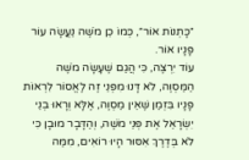״כָּתְנוֹת אוֹר״, כְּמוֹ כֵן מֹשֶׁה נַעֲשָׂה עוֹר פָּנָיו אוֹר.
עוֹד יִרְצֶה, כִּי הֲגַם שֶׁעָשָׂה מֹשֶׁה הַמַּסְוֶה, לֹא דָּנוּ מִפְּנֵי זֶה לֶאֱסוֹר לִרְאוֹת פָּנָיו בִּזְמַן שֶׁאֵין מַסְוֶה, אֶלָּא וְרָאוּ בְנֵי יִשְׂרָאֵל אֶת פְּנֵי מֹשֶׁה, וְהַדָּבָר מוּבָן כִּי לֹא בְּדֶרֶךְ אִסּוּר הָיוּ רוֹאִים, מִמַּה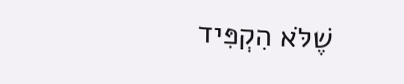שֶׁלֹּא הִקְפִּיד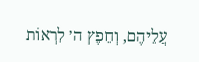עֲלֵיהֶם, וְחֵפֶץ ה׳ לִרְאוֹת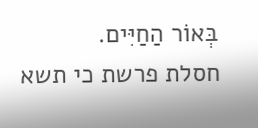בְּאוֹר הַחַיִּים.
חסלת פרשת כי תשא